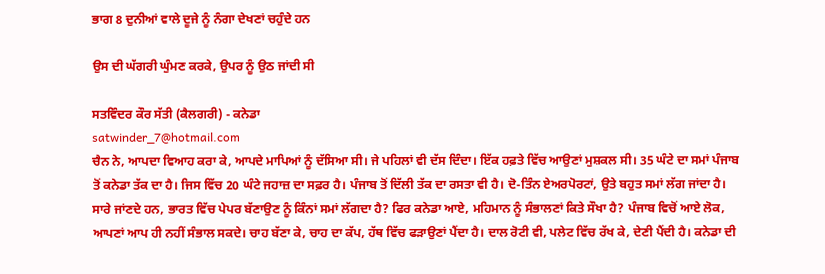ਭਾਗ 8 ਦੁਨੀਆਂ ਵਾਲੇ ਦੂਜੇ ਨੂੰ ਨੰਗਾ ਦੇਖਣਾਂ ਚਹੁੰਦੇ ਹਨ

ਉਸ ਦੀ ਘੱਗਰੀ ਘੁੰਮਣ ਕਰਕੇ, ਉਪਰ ਨੂੰ ਉਠ ਜਾਂਦੀ ਸੀ

ਸਤਵਿੰਦਰ ਕੌਰ ਸੱਤੀ (ਕੈਲਗਰੀ) - ਕਨੇਡਾ
satwinder_7@hotmail.com
ਚੈਨ ਨੇ, ਆਪਦਾ ਵਿਆਹ ਕਰਾ ਕੇ, ਆਪਦੇ ਮਾਪਿਆਂ ਨੂੰ ਦੱਸਿਆ ਸੀ। ਜੇ ਪਹਿਲਾਂ ਵੀ ਦੱਸ ਦਿੰਦਾ। ਇੱਕ ਹਫ਼ਤੇ ਵਿੱਚ ਆਉਣਾਂ ਮੁਸ਼ਕਲ ਸੀ। 35 ਘੰਟੇ ਦਾ ਸਮਾਂ ਪੰਜਾਬ ਤੋਂ ਕਨੇਡਾ ਤੱਕ ਦਾ ਹੈ। ਜਿਸ ਵਿੱਚ 20 ਘੰਟੇ ਜਹਾਜ਼ ਦਾ ਸਫ਼ਰ ਹੈ। ਪੰਜਾਬ ਤੋਂ ਦਿੱਲੀ ਤੱਕ ਦਾ ਰਸਤਾ ਵੀ ਹੈ। ਦੋ-ਤਿੰਨ ਏਅਰਪੋਰਟਾਂ, ਉਤੇ ਬਹੁਤ ਸਮਾਂ ਲੱਗ ਜਾਂਦਾ ਹੈ। ਸਾਰੇ ਜਾਂਣਦੇ ਹਨ, ਭਾਰਤ ਵਿੱਚ ਪੇਪਰ ਬੱਣਾਉਣ ਨੂੰ ਕਿੰਨਾਂ ਸਮਾਂ ਲੱਗਦਾ ਹੈ? ਫਿਰ ਕਨੇਡਾ ਆਏ, ਮਹਿਮਾਨ ਨੂੰ ਸੰਭਾਲਣਾਂ ਕਿਤੇ ਸੌਖਾ ਹੈ? ਪੰਜਾਬ ਵਿਚੋਂ ਆਏ ਲੋਕ, ਆਪਣਾਂ ਆਪ ਹੀ ਨਹੀਂ ਸੰਭਾਲ ਸਕਦੇ। ਚਾਹ ਬੱਣਾ ਕੇ, ਚਾਹ ਦਾ ਕੱਪ, ਹੱਥ ਵਿੱਚ ਫੜਾਉਣਾਂ ਪੈਂਦਾ ਹੈ। ਦਾਲ ਰੋਟੀ ਵੀ, ਪਲੇਟ ਵਿੱਚ ਰੱਖ ਕੇ, ਦੇਣੀ ਪੈਂਦੀ ਹੈ। ਕਨੇਡਾ ਦੀ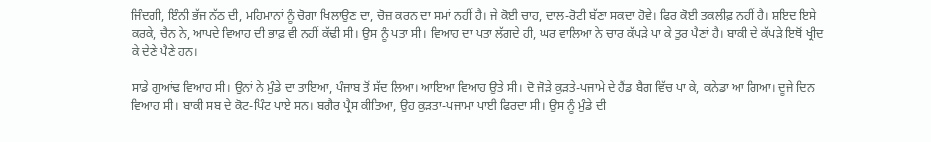ਜਿੰਦਗੀ, ਇੰਨੀ ਭੱਜ ਨੱਠ ਦੀ, ਮਹਿਮਾਨਾਂ ਨੂੰ ਚੋਗਾ ਖਿਲਾਉਣ ਦਾ, ਚੋਜ਼ ਕਰਨ ਦਾ ਸਮਾਂ ਨਹੀਂ ਹੈ। ਜੇ ਕੋਈ ਚਾਹ, ਦਾਲ-ਰੋਟੀ ਬੱਣਾ ਸਕਦਾ ਹੋਵੇ। ਫਿਰ ਕੋਈ ਤਕਲੀਫ਼ ਨਹੀਂ ਹੈ। ਸ਼ਇਦ ਇਸੇ ਕਰਕੇ, ਚੈਨ ਨੇ, ਆਪਦੇ ਵਿਆਹ ਦੀ ਭਾਫ਼ ਵੀ ਨਹੀਂ ਕੱਢੀ ਸੀ। ਉਸ ਨੂੰ ਪਤਾ ਸੀ। ਵਿਆਹ ਦਾ ਪਤਾ ਲੱਗਦੇ ਹੀ, ਘਰ ਵਾਲਿਆ ਨੇ ਚਾਰ ਕੱਪੜੇ ਪਾ ਕੇ ਤੁਰ ਪੈਣਾਂ ਹੈ। ਬਾਕੀ ਦੇ ਕੱਪੜੇ ਇਥੋਂ ਖ੍ਰੀਦ ਕੇ ਦੇਣੇ ਪੈਣੇ ਹਨ।

ਸਾਡੇ ਗੁਆਂਢ ਵਿਆਹ ਸੀ। ਉਨਾਂ ਨੇ ਮੁੰਡੇ ਦਾ ਤਾਇਆ, ਪੰਜਾਬ ਤੋਂ ਸੱਦ ਲਿਆ। ਆਇਆ ਵਿਆਹ ਉਤੇ ਸੀ। ਦੋ ਜੋੜੇ ਕੁੜਤੇ-ਪਜਾਮੇ ਦੇ ਹੈਂਡ ਬੈਗ ਵਿੱਚ ਪਾ ਕੇ, ਕਨੇਡਾ ਆ ਗਿਆ। ਦੂਜੇ ਦਿਨ ਵਿਆਹ ਸੀ। ਬਾਕੀ ਸਬ ਦੇ ਕੋਟ-ਪਿੰਟ ਪਾਏ ਸਨ। ਬਗੈਰ ਪ੍ਰੈਸ ਕੀਤਿਆ, ਉਹ ਕੁੜਤਾ-ਪਜਾਮਾ ਪਾਈ ਫਿਰਦਾ ਸੀ। ਉਸ ਨੂੰ ਮੁੰਡੇ ਦੀ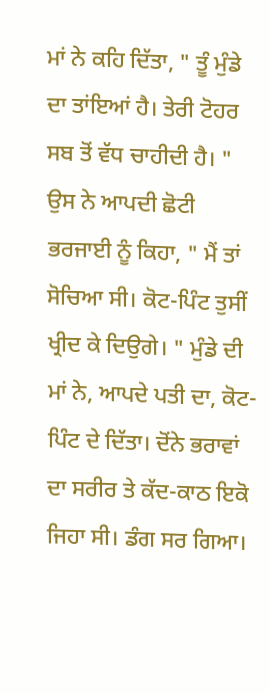ਮਾਂ ਨੇ ਕਹਿ ਦਿੱਤਾ, " ਤੂੰ ਮੁੰਡੇ ਦਾ ਤਾਂਇਆਂ ਹੈ। ਤੇਰੀ ਟੋਹਰ ਸਬ ਤੋਂ ਵੱਧ ਚਾਹੀਦੀ ਹੈ। " ਉਸ ਨੇ ਆਪਦੀ ਛੋਟੀ ਭਰਜਾਈ ਨੂੰ ਕਿਹਾ, " ਮੈਂ ਤਾਂ ਸੋਚਿਆ ਸੀ। ਕੋਟ-ਪਿੰਟ ਤੁਸੀਂ ਖ੍ਰੀਦ ਕੇ ਦਿਉਗੇ। " ਮੁੰਡੇ ਦੀ ਮਾਂ ਨੇ, ਆਪਦੇ ਪਤੀ ਦਾ, ਕੋਟ-ਪਿੰਟ ਦੇ ਦਿੱਤਾ। ਦੋਂਨੇ ਭਰਾਵਾਂ ਦਾ ਸਰੀਰ ਤੇ ਕੱਦ-ਕਾਠ ਇਕੋ ਜਿਹਾ ਸੀ। ਡੰਗ ਸਰ ਗਿਆ।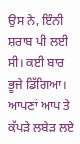ਉਸ ਨੇ, ਇੰਨੀ ਸ਼ਰਾਬ ਪੀ ਲਈ ਸੀ। ਕਈ ਬਾਰ ਭੂਜੇ ਡਿੱਗਿਆ। ਆਪਣਾਂ ਆਪ ਤੇ ਕੱਪੜੇ ਲਬੇੜ ਲਏ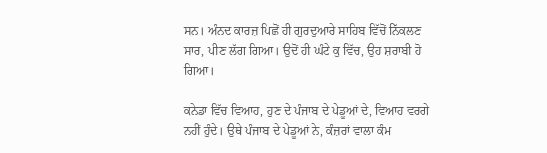ਸਨ। ਅੰਨਦ ਕਾਰਜ਼ ਪਿਛੋਂ ਹੀ ਗੁਰਦੁਆਰੇ ਸਾਹਿਬ ਵਿੱਚੋਂ ਨਿੱਕਲਣ ਸਾਰ, ਪੀਣ ਲੱਗ ਗਿਆ। ਉਦੋਂ ਹੀ ਘੰਟੇ ਕੁ ਵਿੱਚ, ਉਹ ਸ਼ਰਾਬੀ ਹੋ ਗਿਆ।

ਕਨੇਡਾ ਵਿੱਚ ਵਿਆਹ, ਹੁਣ ਦੇ ਪੰਜਾਬ ਦੇ ਪੇਡੂਆਂ ਦੇ, ਵਿਆਹ ਵਰਗੇ ਨਹੀਂ ਹੁੰਦੇ। ਉਥੇ ਪੰਜਾਬ ਦੇ ਪੇਡੂਆਂ ਨੇ, ਕੰਜ਼ਰਾਂ ਵਾਲਾ ਕੰਮ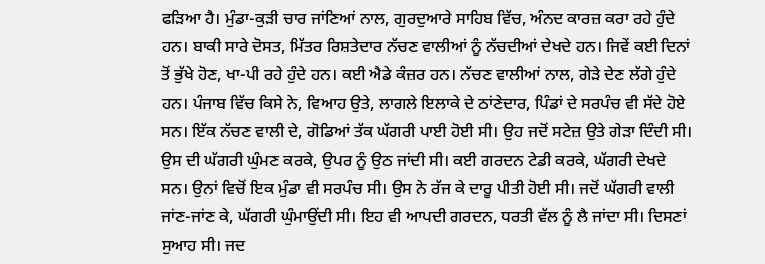ਫੜਿਆ ਹੈ। ਮੁੰਡਾ-ਕੁੜੀ ਚਾਰ ਜਾਂਣਿਆਂ ਨਾਲ, ਗੁਰਦੁਆਰੇ ਸਾਹਿਬ ਵਿੱਚ, ਅੰਨਦ ਕਾਰਜ਼ ਕਰਾ ਰਹੇ ਹੁੰਦੇ ਹਨ। ਬਾਕੀ ਸਾਰੇ ਦੋਸਤ, ਮਿੱਤਰ ਰਿਸ਼ਤੇਦਾਰ ਨੱਚਣ ਵਾਲੀਆਂ ਨੂੰ ਨੱਚਦੀਆਂ ਦੇਖਦੇ ਹਨ। ਜਿਵੇਂ ਕਈ ਦਿਨਾਂ ਤੋਂ ਭੁੱਖੇ ਹੋਣ, ਖਾ-ਪੀ ਰਹੇ ਹੁੰਦੇ ਹਨ। ਕਈ ਐਡੇ ਕੰਜ਼ਰ ਹਨ। ਨੱਚਣ ਵਾਲੀਆਂ ਨਾਲ, ਗੇੜੇ ਦੇਣ ਲੱਗੇ ਹੁੰਦੇ ਹਨ। ਪੰਜਾਬ ਵਿੱਚ ਕਿਸੇ ਨੇ, ਵਿਆਹ ਉਤੇ, ਲਾਗਲੇ ਇਲਾਕੇ ਦੇ ਠਾਂਣੇਦਾਰ, ਪਿੰਡਾਂ ਦੇ ਸਰਪੰਚ ਵੀ ਸੱਦੇ ਹੋਏ ਸਨ। ਇੱਕ ਨੱਚਣ ਵਾਲੀ ਦੇ, ਗੋਡਿਆਂ ਤੱਕ ਘੱਗਰੀ ਪਾਈ ਹੋਈ ਸੀ। ਉਹ ਜਦੋਂ ਸਟੇਜ਼ ਉਤੇ ਗੇੜਾ ਦਿੰਦੀ ਸੀ। ਉਸ ਦੀ ਘੱਗਰੀ ਘੁੰਮਣ ਕਰਕੇ, ਉਪਰ ਨੂੰ ਉਠ ਜਾਂਦੀ ਸੀ। ਕਈ ਗਰਦਨ ਟੇਡੀ ਕਰਕੇ, ਘੱਗਰੀ ਦੇਖਦੇ ਸਨ। ਉਨਾਂ ਵਿਚੋਂ ਇਕ ਮੁੰਡਾ ਵੀ ਸਰਪੰਚ ਸੀ। ਉਸ ਨੇ ਰੱਜ ਕੇ ਦਾਰੂ ਪੀਤੀ ਹੋਈ ਸੀ। ਜਦੋਂ ਘੱਗਰੀ ਵਾਲੀ ਜਾਂਣ-ਜਾਂਣ ਕੇ, ਘੱਗਰੀ ਘੁੰਮਾਉਂਦੀ ਸੀ। ਇਹ ਵੀ ਆਪਦੀ ਗਰਦਨ, ਧਰਤੀ ਵੱਲ ਨੂੰ ਲੈ ਜਾਂਦਾ ਸੀ। ਦਿਸਣਾਂ ਸੁਆਹ ਸੀ। ਜਦ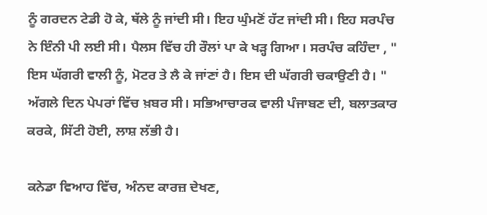ਨੂੰ ਗਰਦਨ ਟੇਡੀ ਹੋ ਕੇ, ਥੱਲੇ ਨੂੰ ਜਾਂਦੀ ਸੀ। ਇਹ ਘੁੰਮਣੋਂ ਹੱਟ ਜਾਂਦੀ ਸੀ। ਇਹ ਸਰਪੰਚ ਨੇ ਇੰਨੀ ਪੀ ਲਈ ਸੀ। ਪੈਲਸ ਵਿੱਚ ਹੀ ਰੌਲਾਂ ਪਾ ਕੇ ਖੜ੍ਹ ਗਿਆ। ਸਰਪੰਚ ਕਹਿੰਦਾ , " ਇਸ ਘੱਗਰੀ ਵਾਲੀ ਨੂੰ, ਮੋਟਰ ਤੇ ਲੈ ਕੇ ਜਾਂਣਾਂ ਹੈ। ਇਸ ਦੀ ਘੱਗਰੀ ਚਕਾਉਣੀ ਹੈ। " ਅੱਗਲੇ ਦਿਨ ਪੇਪਰਾਂ ਵਿੱਚ ਖ਼ਬਰ ਸੀ। ਸਭਿਆਚਾਰਕ ਵਾਲੀ ਪੰਜਾਬਣ ਦੀ, ਬਲਾਤਕਾਰ ਕਰਕੇ, ਸਿੱਟੀ ਹੋਈ, ਲਾਸ਼ ਲੱਭੀ ਹੈ।

ਕਨੇਡਾ ਵਿਆਹ ਵਿੱਚ, ਅੰਨਦ ਕਾਰਜ਼ ਦੇਖਣ,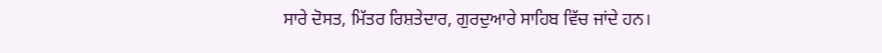ਸਾਰੇ ਦੋਸਤ, ਮਿੱਤਰ ਰਿਸ਼ਤੇਦਾਰ, ਗੁਰਦੁਆਰੇ ਸਾਹਿਬ ਵਿੱਚ ਜਾਂਦੇ ਹਨ।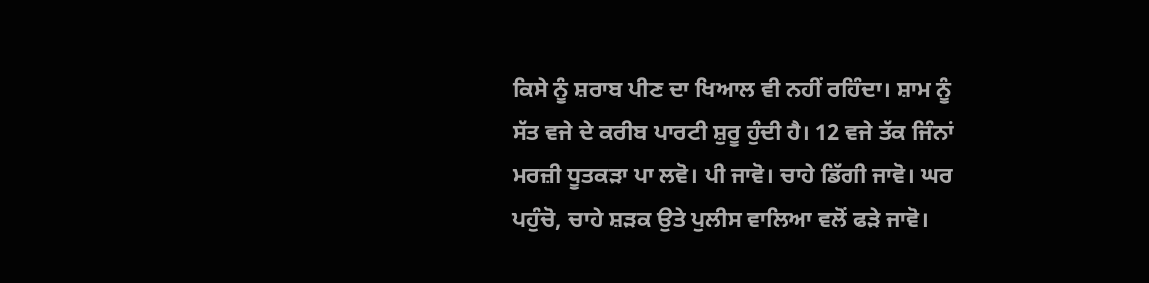ਕਿਸੇ ਨੂੰ ਸ਼ਰਾਬ ਪੀਣ ਦਾ ਖਿਆਲ ਵੀ ਨਹੀਂ ਰਹਿੰਦਾ। ਸ਼ਾਮ ਨੂੰ ਸੱਤ ਵਜੇ ਦੇ ਕਰੀਬ ਪਾਰਟੀ ਸ਼ੁਰੂ ਹੁੰਦੀ ਹੈ। 12 ਵਜੇ ਤੱਕ ਜਿੰਨਾਂ ਮਰਜ਼ੀ ਧੂਤਕੜਾ ਪਾ ਲਵੋ। ਪੀ ਜਾਵੋ। ਚਾਹੇ ਡਿੱਗੀ ਜਾਵੋ। ਘਰ ਪਹੁੰਚੋ, ਚਾਹੇ ਸ਼ੜਕ ਉਤੇ ਪੁਲੀਸ ਵਾਲਿਆ ਵਲੋਂ ਫੜੇ ਜਾਵੋ।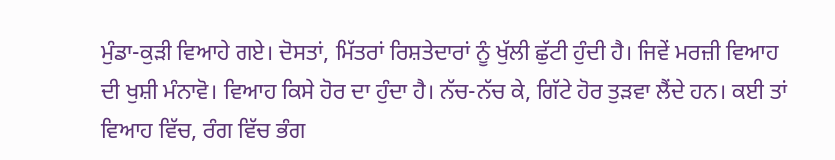ਮੁੰਡਾ-ਕੁੜੀ ਵਿਆਹੇ ਗਏ। ਦੋਸਤਾਂ, ਮਿੱਤਰਾਂ ਰਿਸ਼ਤੇਦਾਰਾਂ ਨੂੰ ਖੁੱਲੀ ਛੁੱਟੀ ਹੁੰਦੀ ਹੈ। ਜਿਵੇਂ ਮਰਜ਼ੀ ਵਿਆਹ ਦੀ ਖੁਸ਼ੀ ਮੰਨਾਵੋ। ਵਿਆਹ ਕਿਸੇ ਹੋਰ ਦਾ ਹੁੰਦਾ ਹੈ। ਨੱਚ-ਨੱਚ ਕੇ, ਗਿੱਟੇ ਹੋਰ ਤੁੜਵਾ ਲੈਂਦੇ ਹਨ। ਕਈ ਤਾਂ ਵਿਆਹ ਵਿੱਚ, ਰੰਗ ਵਿੱਚ ਭੰਗ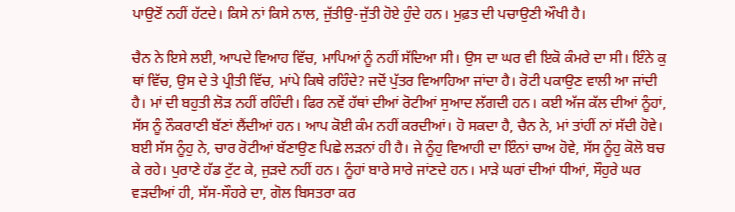ਪਾਉਣੋਂ ਨਹੀਂ ਹੱਟਦੇ। ਕਿਸੇ ਨਾਂ ਕਿਸੇ ਨਾਲ, ਜੁੱਤੀਉ-ਜੁੱਤੀ ਹੋਏ ਹੁੰਦੇ ਹਨ। ਮੁਫ਼ਤ ਦੀ ਪਚਾਉਣੀ ਔਖੀ ਹੈ।

ਚੈਨ ਨੇ ਇਸੇ ਲਈ, ਆਪਦੇ ਵਿਆਹ ਵਿੱਚ, ਮਾਪਿਆਂ ਨੂੰ ਨਹੀਂ ਸੱਦਿਆ ਸੀ। ਉਸ ਦਾ ਘਰ ਵੀ ਇਕੋ ਕੰਮਰੇ ਦਾ ਸੀ। ਇੰਨੇ ਕੁ ਥਾਂ ਵਿੱਚ, ਉਸ ਦੇ ਤੇ ਪ੍ਰੀਤੀ ਵਿੱਚ, ਮਾਂਪੇ ਕਿਥੇ ਰਹਿੰਦੇ? ਜਦੋਂ ਪੁੱਤਰ ਵਿਆਹਿਆ ਜਾਂਦਾ ਹੈ। ਰੋਟੀ ਪਕਾਉਣ ਵਾਲੀ ਆ ਜਾਂਦੀ ਹੈ। ਮਾਂ ਦੀ ਬਹੁਤੀ ਲੋੜ ਨਹੀਂ ਰਹਿੰਦੀ। ਫਿਰ ਨਵੇਂ ਹੱਥਾਂ ਦੀਆਂ ਰੋਟੀਆਂ ਸੁਆਦ ਲੱਗਦੀ ਹਨ। ਕਈ ਅੱਜ ਕੱਲ ਦੀਆਂ ਨੂੰਹਾਂ, ਸੱਸ ਨੂੰ ਨੌਕਰਾਣੀ ਬੱਣਾਂ ਲੈਂਦੀਆਂ ਹਨ। ਆਪ ਕੋਈ ਕੰਮ ਨਹੀਂ ਕਰਦੀਆਂ। ਹੋ ਸਕਦਾ ਹੈ, ਚੈਨ ਨੇ, ਮਾਂ ਤਾਂਹੀਂ ਨਾਂ ਸੱਦੀ ਹੋਵੇ। ਬਈ ਸੱਸ ਨੂੰਹੁ ਨੇ, ਚਾਰ ਰੋਟੀਆਂ ਬੱਣਾਉਣ ਪਿਛੇ ਲੜਨਾਂ ਹੀ ਹੈ। ਜੇ ਨੂੰਹੁ ਵਿਆਹੀ ਦਾ ਇੰਨਾਂ ਚਾਅ ਹੋਵੇ, ਸੱਸ ਨੂੰਹੁ ਕੋਲੋ ਬਚ ਕੇ ਰਹੇ। ਪੁਰਾਣੇ ਹੱਡ ਟੁੱਟ ਕੇ, ਜੁੜਦੇ ਨਹੀਂ ਹਨ। ਨੂੰਹਾਂ ਬਾਰੇ ਸਾਰੇ ਜਾਂਣਦੇ ਹਨ। ਮਾੜੇ ਘਰਾਂ ਦੀਆਂ ਧੀਆਂ, ਸੌਹੁਰੇ ਘਰ ਵੜਦੀਆਂ ਹੀ, ਸੱਸ-ਸੌਹਰੇ ਦਾ, ਗੋਲ ਬਿਸਤਰਾ ਕਰ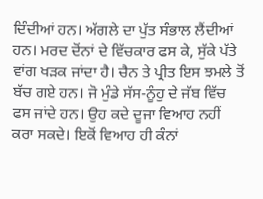ਦਿੰਦੀਆਂ ਹਨ। ਅੱਗਲੇ ਦਾ ਪੁੱਤ ਸੰਭਾਲ ਲੈਂਦੀਆਂ ਹਨ। ਮਰਦ ਦੋਂਨਾਂ ਦੇ ਵਿੱਚਕਾਰ ਫਸ ਕੇ, ਸੁੱਕੇ ਪੱਤੇ ਵਾਂਗ ਖੜਕ ਜਾਂਦਾ ਹੈ। ਚੈਨ ਤੇ ਪ੍ਰੀਤ ਇਸ ਝਮਲੇ ਤੋਂ ਬੱਚ ਗਏ ਹਨ। ਜੋ ਮੁੰਡੇ ਸੱਸ-ਨੂੰਹੁ ਦੇ ਜੱਬ ਵਿੱਚ ਫਸ ਜਾਂਦੇ ਹਨ। ਉਹ ਕਦੇ ਦੂਜਾ ਵਿਆਹ ਨਹੀਂ ਕਰਾ ਸਕਦੇ। ਇਕੋਂ ਵਿਆਹ ਹੀ ਕੰਨਾਂ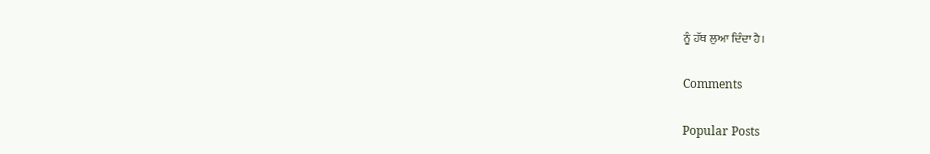ਨੂੰ ਹੱਥ ਲੁਆ ਦਿੰਦਾ ਹੈ।

Comments

Popular Posts